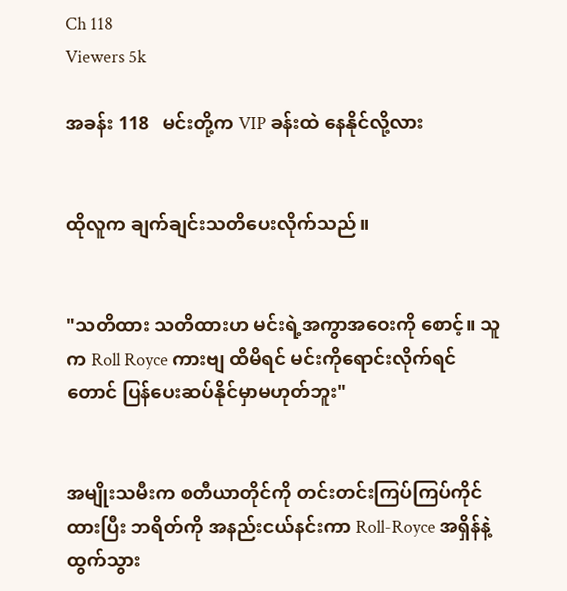Ch 118
Viewers 5k

အခန်း 118   မင်းတို့က VIP ခန်းထဲ နေနိုင်လို့လား


ထိုလူက ချက်ချင်းသတိပေးလိုက်သည်။


"သတိထား သတိထားဟ မင်းရဲ့အကွာအဝေးကို စောင့်။ သူက Roll Royce ကားဗျ ထိမိရင် မင်းကိုရောင်းလိုက်ရင်တောင် ပြန်ပေးဆပ်နိုင်မှာမဟုတ်ဘူး"


အမျိုးသမီးက စတီယာတိုင်ကို တင်းတင်းကြပ်ကြပ်ကိုင်ထားပြီး ဘရိတ်ကို အနည်းငယ်နင်းကာ Roll-Royce အရှိန်နဲ့ထွက်သွား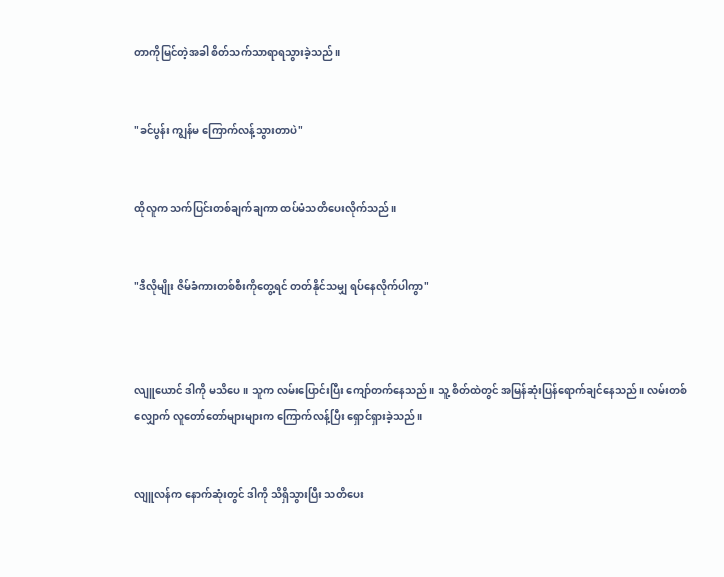တာကိုမြင်တဲ့အခါ စိတ်သက်သာရာရသွားခဲ့သည်။


"ခင်ပွန်း ကျွန်မ ကြောက်လန့်သွားတာပဲ"


ထိုလူက သက်ပြင်းတစ်ချက်ချကာ ထပ်မံသတိပေးလိုက်သည်။


"ဒီလိုမျိုး ဇိမ်ခံကားတစ်စီးကိုတွေ့ရင် တတ်နိုင်သမျှ ရပ်နေလိုက်ပါကွာ"



လျူယောင် ဒါကို မသိပေ။ သူက လမ်းပြောင်းပြီး ကျော်တက်နေသည်။ သူ့ စိတ်ထဲတွင် အမြန်ဆုံးပြန်ရောက်ချင်နေသည်။ လမ်းတစ်လျှောက် လူတော်တော်များများက ကြောက်လန့်ပြီး ရှောင်ရှားခဲ့သည်။


လျူလန်က နောက်ဆုံးတွင် ဒါကို သိရှိသွားပြီး သတိပေး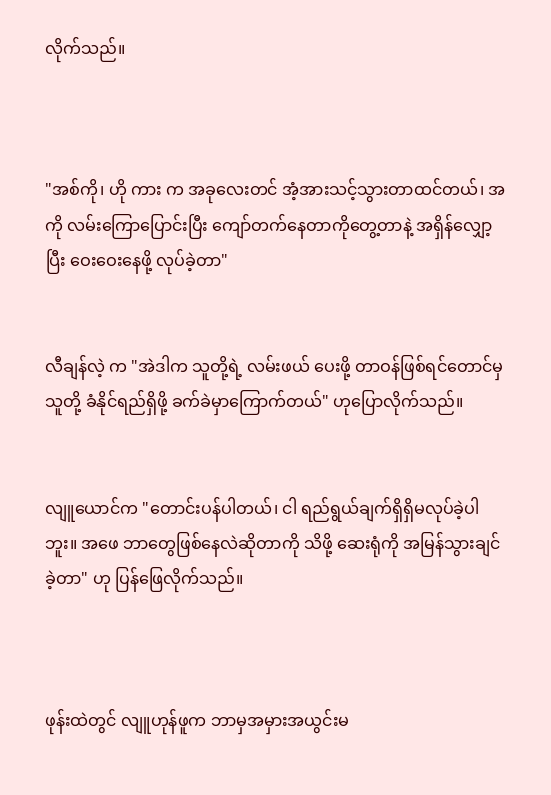လိုက်သည်။



"အစ်ကို၊ ဟို ကား က အခုလေးတင် အံ့အားသင့်သွားတာထင်တယ်၊ အကို လမ်းကြောပြောင်းပြီး ကျော်တက်နေတာကိုတွေ့တာနဲ့ အရှိန်လျှော့ပြီး ဝေးဝေးနေဖို့ လုပ်ခဲ့တာ"


လီချန်လဲ့ က "အဲဒါက သူတို့ရဲ့ လမ်းဖယ် ပေးဖို့ တာဝန်ဖြစ်ရင်တောင်မှ သူတို့ ခံနိုင်ရည်ရှိဖို့ ခက်ခဲမှာကြောက်တယ်" ဟုပြောလိုက်သည်။


လျူယောင်က "တောင်းပန်ပါတယ်၊ ငါ ရည်ရွယ်ချက်ရှိရှိမလုပ်ခဲ့ပါဘူး။ အဖေ ဘာတွေဖြစ်နေလဲဆိုတာကို သိဖို့ ဆေးရုံကို အမြန်သွားချင်ခဲ့တာ" ဟု ပြန်ဖြေလိုက်သည်။



ဖုန်းထဲတွင် လျူဟုန်ဖူက ဘာမှအမှားအယွင်းမ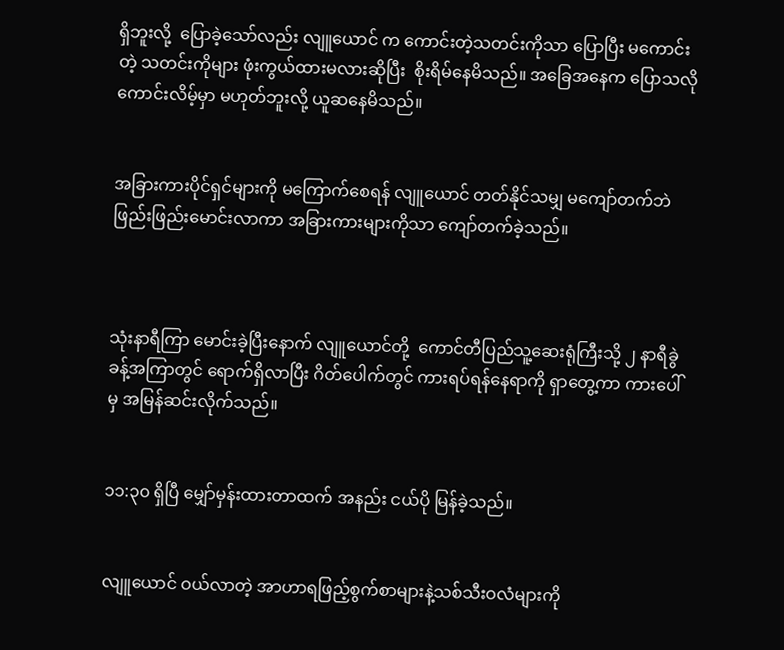ရှိဘူးလို့  ပြောခဲ့သော်လည်း လျူယောင် က ကောင်းတဲ့သတင်းကိုသာ ပြောပြီး မကောင်းတဲ့ သတင်းကိုများ ဖုံးကွယ်ထားမလားဆိုပြီး  စိုးရိမ်နေမိသည်။ အခြေအနေက ပြောသလို ကောင်းလိမ့်မှာ မဟုတ်ဘူးလို့ ယူဆနေမိသည်။


အခြားကားပိုင်ရှင်များကို မကြောက်စေရန် လျူယောင် တတ်နိုင်သမျှ မကျော်တက်ဘဲ ဖြည်းဖြည်းမောင်းလာကာ အခြားကားများကိုသာ ကျော်တက်ခဲ့သည်။



သုံးနာရီကြာ မောင်းခဲ့ပြီးနောက် လျူယောင်တို့  ကောင်တီပြည်သူ့ဆေးရုံကြီးသို့ ၂ နာရီခွဲခန့်အကြာတွင် ရောက်ရှိလာပြီး ဂိတ်ပေါက်တွင် ကားရပ်ရန်နေရာကို ရှာတွေ့ကာ ကားပေါ်မှ အမြန်ဆင်းလိုက်သည်။


၁၁:၃၀ ရှိပြီ မျှော်မှန်းထားတာထက် အနည်း ငယ်ပို မြန်ခဲ့သည်။


လျူယောင် ဝယ်လာတဲ့ အာဟာရဖြည့်စွက်စာများနဲ့သစ်သီးဝလံများကို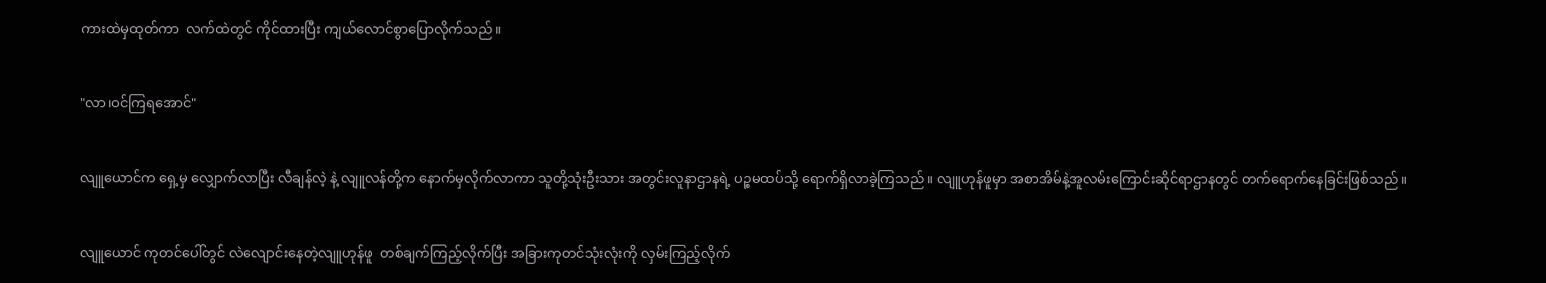ကားထဲမှထုတ်ကာ  လက်ထဲတွင် ကိုင်ထားပြီး ကျယ်လောင်စွာပြောလိုက်သည်။


"လာ၊ဝင်ကြရအောင်"


လျူယောင်က ရှေ့မှ လျှောက်လာပြီး လီချန်လဲ့ နဲ့ လျူလန်တို့က နောက်မှလိုက်လာကာ သူတို့သုံးဦးသား အတွင်းလူနာဌာနရဲ့ ပဉ္စမထပ်သို့ ရောက်ရှိလာခဲ့ကြသည်။ လျူဟုန်ဖူမှာ အစာအိမ်နဲ့အူလမ်းကြောင်းဆိုင်ရာဌာနတွင် တက်ရောက်နေခြင်းဖြစ်သည်။


လျူယောင် ကုတင်ပေါ်တွင် လဲလျောင်းနေတဲ့လျူဟုန်ဖူ  တစ်ချက်ကြည့်လိုက်ပြီး အခြားကုတင်သုံးလုံးကို လှမ်းကြည့်လိုက်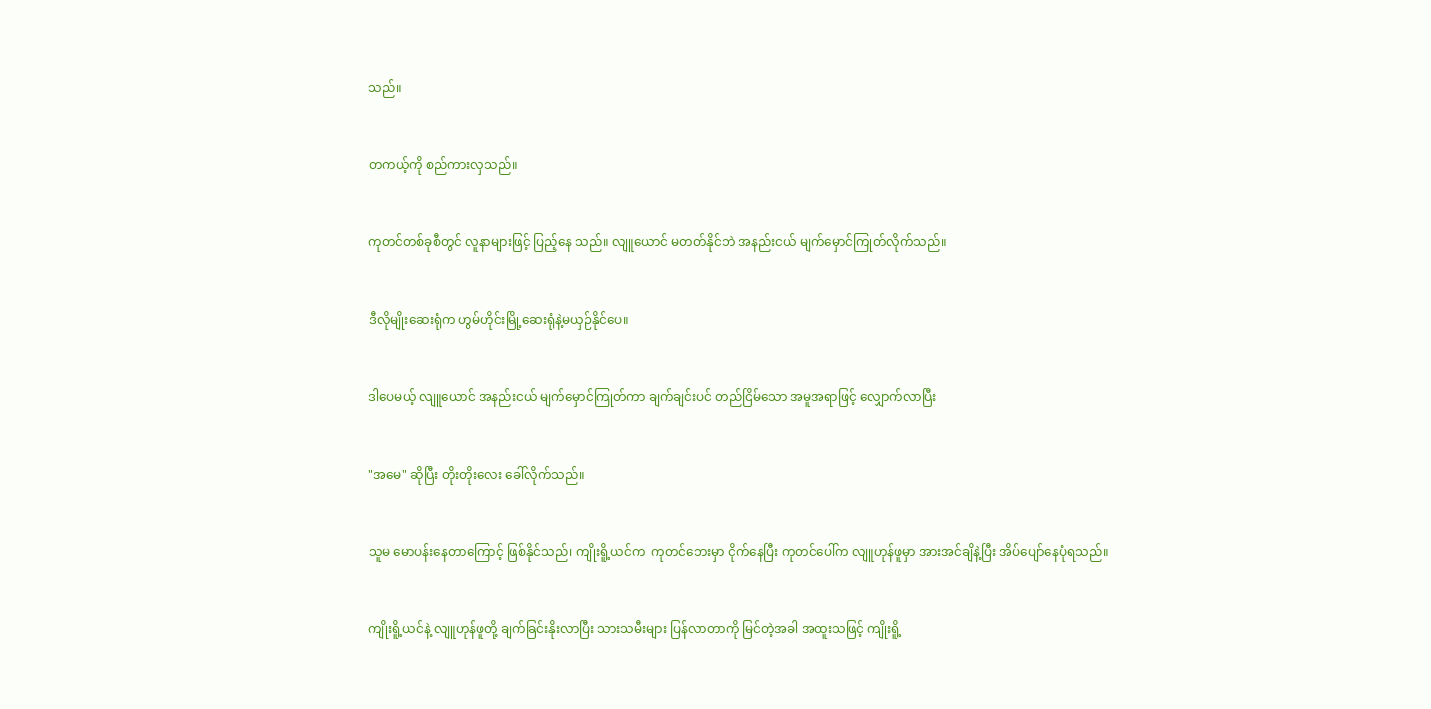သည်။


တကယ့်ကို စည်ကားလှသည်။


ကုတင်တစ်ခုစီတွင် လူနာများဖြင့် ပြည့်နေ သည်။ လျူယောင် မတတ်နိုင်ဘဲ အနည်းငယ် မျက်မှောင်ကြုတ်လိုက်သည်။


ဒီလိုမျိုးဆေးရုံက ဟွမ်ဟိုင်းမြို့ဆေးရုံနဲ့မယှဉ်နိုင်ပေ။


ဒါပေမယ့် လျူယောင် အနည်းငယ် မျက်မှောင်ကြုတ်ကာ ချက်ချင်းပင် တည်ငြိမ်သော အမူအရာဖြင့် လျှောက်လာပြီး


"အမေ" ဆိုပြီး တိုးတိုးလေး ခေါ်လိုက်သည်။


သူမ မောပန်းနေတာကြောင့် ဖြစ်နိုင်သည်၊ ကျိုးရိူ့ယင်က  ကုတင်ဘေးမှာ ငိုက်နေပြီး ကုတင်ပေါ်က လျူဟုန်ဖူမှာ အားအင်ချိနဲ့ပြီး အိပ်ပျော်နေပုံရသည်။


ကျိုးရိူ့ယင်နဲ့ လျူဟုန်ဖူတို့ ချက်ခြင်းနိုးလာပြီး သားသမီးများ ပြန်လာတာကို မြင်တဲ့အခါ အထူးသဖြင့် ကျိုးရိူ့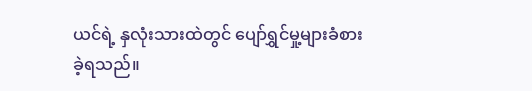ယင်ရဲ့ နှလုံးသားထဲတွင် ပျော်ရွှင်မှု့များခံစားခဲ့ရသည်။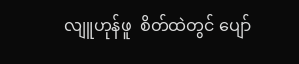လျူဟုန်ဖူ  စိတ်ထဲတွင် ပျော်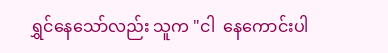ရွှင်နေသော်လည်း သူက "ငါ  နေကောင်းပါ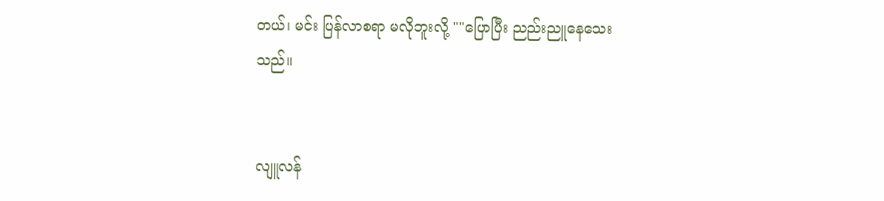တယ်၊ မင်း ပြန်လာစရာ မလိုဘူးလို့ ""ပြောပြီး ညည်းညူနေသေးသည်။


လျူလန်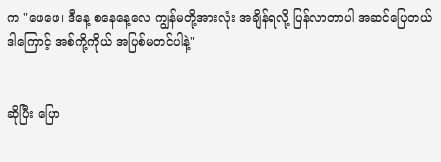က "ဖေဖေ၊ ဒီနေ့ စနေနေ့လေ ကျွန်မတို့အားလုံး အချိန်ရလို့ ပြန်လာတာပါ အဆင်ပြေတယ် ဒါကြောင့် အစ်ကို့ကိုယ် အပြစ်မတင်ပါနဲ့"


ဆိုပြီး ပြော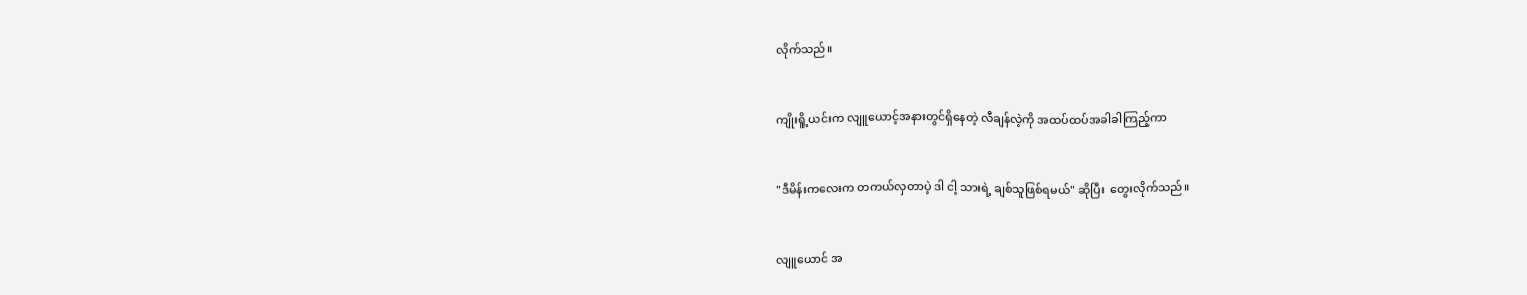လိုက်သည်။


ကျိုးရိူ့ယင်းက လျူယောင့်အနားတွင်ရှိနေတဲ့ လီချန်လဲ့ကို အထပ်ထပ်အခါခါကြည့်ကာ


"ဒီမိန်းကလေးက တကယ်လှတာပဲ့ ဒါ ငါ့ သားရဲ့ ချစ်သူဖြစ်ရမယ်" ဆိုပြီး  တွေးလိုက်သည်။


လျူယောင် အ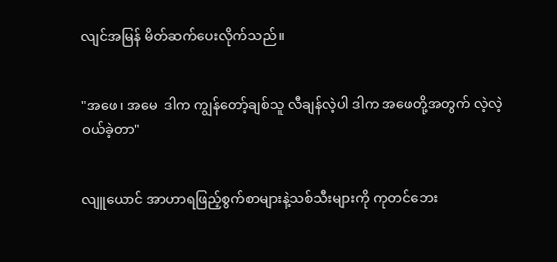လျင်အမြန် မိတ်ဆက်ပေးလိုက်သည်။


"အဖေ၊ အမေ  ဒါက ကျွန်တော့်ချစ်သူ လီချန်လဲ့ပါ ဒါက အဖေတို့အတွက် လဲ့လဲ့ ဝယ်ခဲ့တာ"


လျူယောင် အာဟာရဖြည့်စွက်စာများနဲ့သစ်သီးများကို ကုတင်ဘေး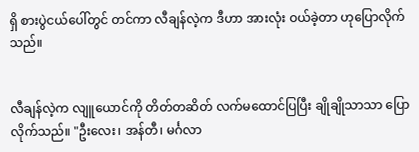ရှိ စားပွဲငယ်ပေါ်တွင် တင်ကာ လီချန်လဲ့က ဒီဟာ အားလုံး ဝယ်ခဲ့တာ ဟုပြောလိုက်သည်။


လီချန်လဲ့က လျူယောင်ကို တိတ်တဆိတ် လက်မထောင်ပြပြီး ချိုချိုသာသာ ပြောလိုက်သည်။ "ဦးလေး၊ အန်တီ၊ မင်္ဂလာ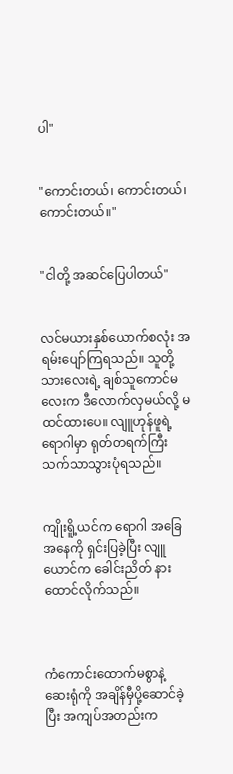ပါ"


"ကောင်းတယ်၊ ကောင်းတယ်၊ ကောင်းတယ်။"


"ငါတို့ အဆင်ပြေပါတယ်"


လင်မယားနှစ်ယောက်စလုံး အရမ်းပျော်ကြရသည်။ သူတို့သားလေးရဲ့ ချစ်သူကောင်မလေးက ဒီလောက်လှမယ်လို့ မထင်ထားပေ။ လျူဟုန်ဖူရဲ့ ရောဂါမှာ ရုတ်တရက်ကြီး သက်သာသွားပုံရသည်။


ကျိုးရိူ့ယင်က ရောဂါ အခြေအနေကို ရှင်းပြခဲ့ပြီး လျူယောင်က ခေါင်းညိတ် နားထောင်လိုက်သည်။



ကံကောင်းထောက်မစွာနဲ့  ဆေးရုံကို အချိန်မှီပို့ဆောင်ခဲ့ပြီး အကျပ်အတည်းက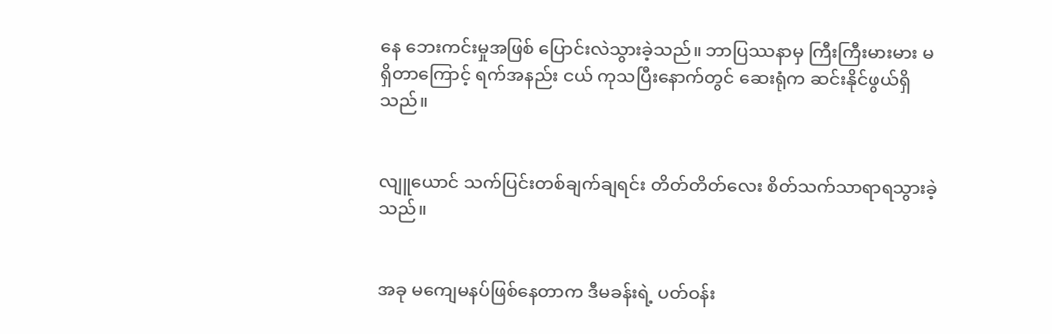နေ ဘေးကင်းမှုအဖြစ် ပြောင်းလဲသွားခဲ့သည်။ ဘာပြဿနာမှ ကြီးကြီးမားမား မရှိတာကြောင့် ရက်အနည်း ငယ် ကုသပြီးနောက်တွင် ဆေးရုံက ဆင်းနိုင်ဖွယ်ရှိသည်။


လျူယောင် သက်ပြင်းတစ်ချက်ချရင်း တိတ်တိတ်လေး စိတ်သက်သာရာရသွားခဲ့သည်။


အခု မကျေမနပ်ဖြစ်နေတာက ဒီမခန်းရဲ့ ပတ်ဝန်း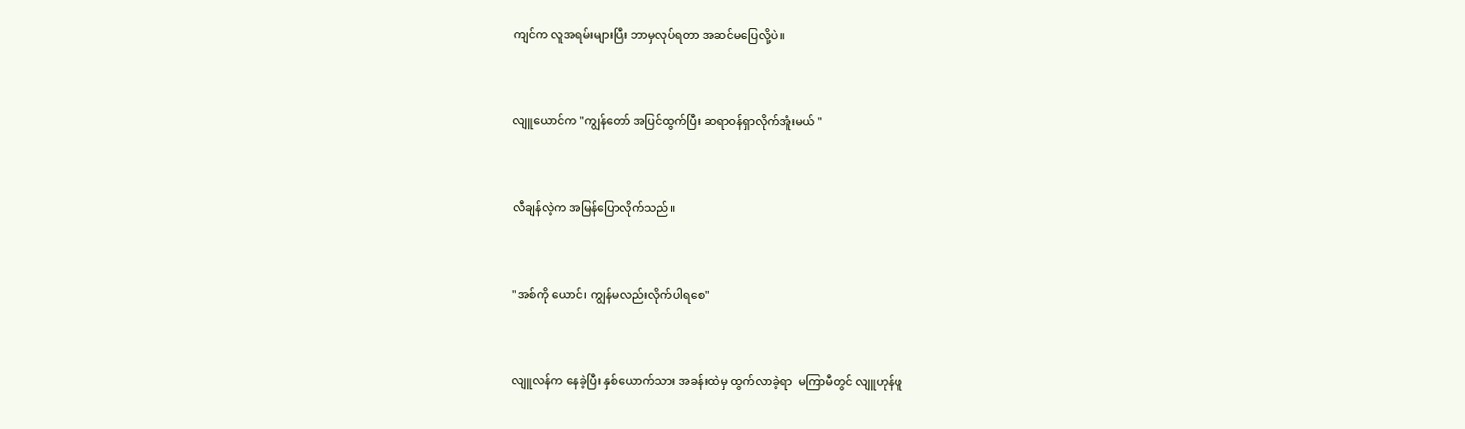ကျင်က လူအရမ်းများပြီး ဘာမှလုပ်ရတာ အဆင်မပြေလို့ပဲ။


လျူယောင်က "ကျွန်တော် အပြင်ထွက်ပြီး ဆရာဝန်ရှာလိုက်အူံးမယ် "


လီချန်လဲ့က အမြန်ပြောလိုက်သည်။


"အစ်ကို ယောင်၊ ကျွန်မလည်းလိုက်ပါရစေ"


လျူလန်က နေခဲ့ပြီး နှစ်ယောက်သား အခန်းထဲမှ ထွက်လာခဲ့ရာ  မကြာမီတွင် လျူဟုန်ဖူ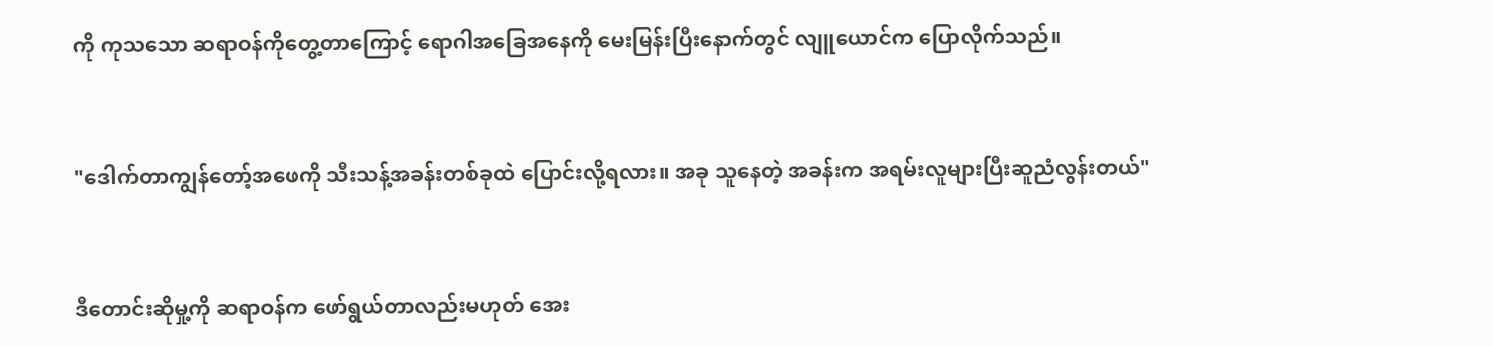ကို ကုသသော ဆရာဝန်ကိုတွေ့တာကြောင့် ရောဂါအခြေအနေကို မေးမြန်းပြီးနောက်တွင် လျူယောင်က ပြောလိုက်သည်။


"ဒေါက်တာကျွန်တော့်အဖေကို သီးသန့်အခန်းတစ်ခုထဲ ပြောင်းလို့ရလား။ အခု သူနေတဲ့ အခန်းက အရမ်းလူများပြီးဆူညံလွန်းတယ်"


ဒီတောင်းဆိုမှု့ကို ဆရာဝန်က ဖော်ရွယ်တာလည်းမဟုတ်‌ အေး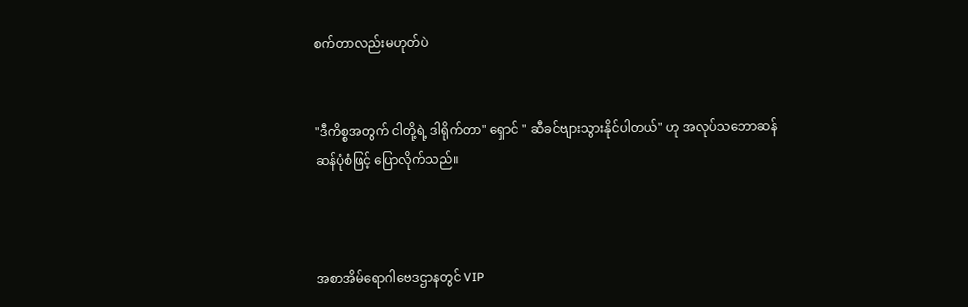စက်တာလည်းမဟုတ်ပဲ


"ဒီကိစ္စအတွက် ငါတို့ရဲ့ ဒါရိုက်တာ" ရှောင် " ဆီခင်ဗျားသွားနိုင်ပါတယ်" ဟု အလုပ်သဘောဆန် ဆန်ပုံစံဖြင့် ပြောလိုက်သည်။



အစာအိမ်ရောဂါဗေဒဌာနတွင် VIP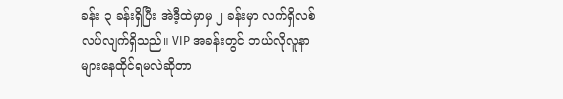ခန်း ၃ ခန်းရှိပြီး အဲဒီ့ထဲမှာမှ ၂ ခန်းမှာ လက်ရှိလစ်လပ်လျက်ရှိသည်။ VIP အခန်းတွင် ဘယ်လိုလူနာများနေထိုင်ရမလဲဆိုတာ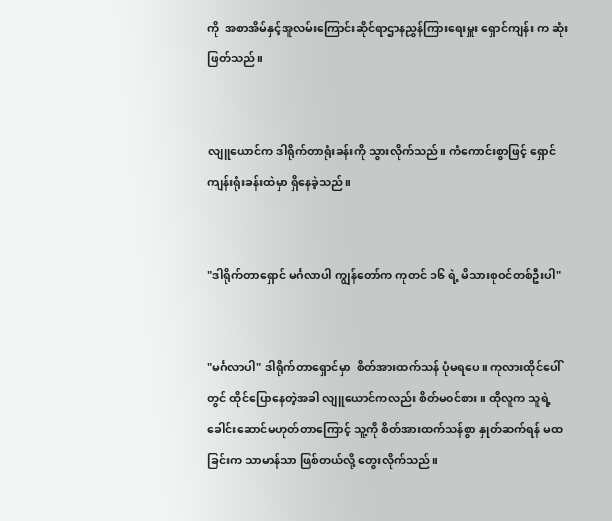ကို  အစာအိမ်နှင့်အူလမ်းကြောင်းဆိုင်ရာဌာနညွှန်ကြားရေးမှူး ရှောင်ကျန်း က ဆုံးဖြတ်သည်။


လျူယောင်က ဒါရိုက်တာရုံးခန်းကို သွားလိုက်သည်။ ကံကောင်းစွာဖြင့် ရှောင်ကျန်းရုံးခန်းထဲမှာ ရှိနေခဲ့သည်။


"ဒါရိုက်တာရှောင် မင်္ဂလာပါ ကျွန်တော်က ကုတင် ၁၆ ရဲ့ မိသားစုဝင်တစ်ဦးပါ"


"မင်္ဂလာပါ" ဒါရိုက်တာရှောင်မှာ  စိတ်အားထက်သန် ပုံမရပေ။ ကုလားထိုင်ပေါ်တွင် ထိုင်ပြောနေတဲ့အခါ လျူယောင်ကလည်း စိတ်မ၀င်စား။ ထိုလူက သူရဲ့ခေါင်းဆောင်မဟုတ်တာကြောင့် သူ့ကို စိတ်အားထက်သန်စွာ နှုတ်ဆက်ရန် မထခြင်းက သာမာန်သာ ဖြစ်တယ်လို့ တွေးလိုက်သည်။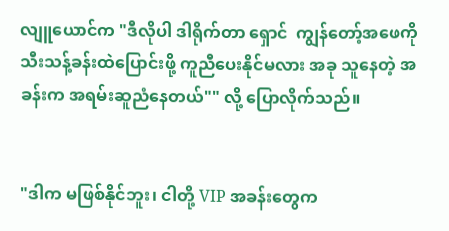လျူယောင်က "ဒီလိုပါ ဒါရိုက်တာ ရှောင်  ကျွန်တော့်အဖေကို သီးသန့်ခန်းထဲပြောင်းဖို့ ကူညီပေးနိုင်မလား အခု သူနေတဲ့ အခန်းက အရမ်းဆူညံနေတယ်"" လို့ ပြောလိုက်သည်။


"ဒါက မဖြစ်နိုင်ဘူး၊ ငါတို့ VIP အခန်းတွေက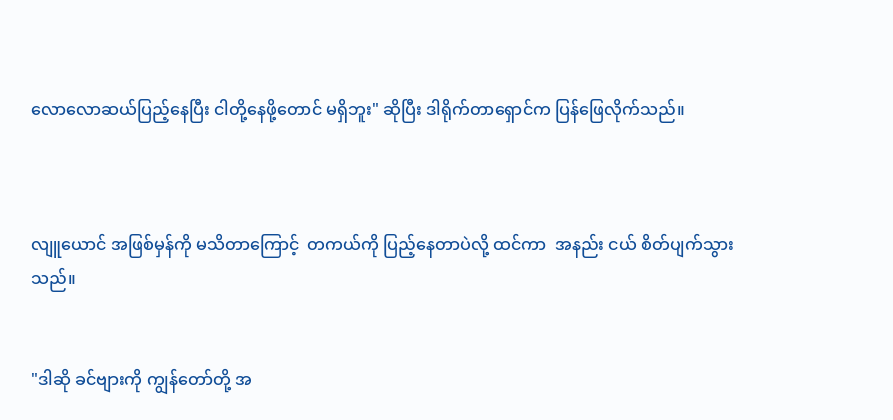လောလောဆယ်ပြည့်နေပြီး ငါတို့နေဖို့တောင် မရှိဘူး" ဆိုပြီး ဒါရိုက်တာရှောင်က ပြန်ဖြေလိုက်သည်။



လျူယောင် အဖြစ်မှန်ကို မသိတာကြောင့်  တကယ်ကို ပြည့်နေတာပဲလို့ ထင်ကာ  အနည်း ငယ် စိတ်ပျက်သွားသည်။


"ဒါဆို ခင်ဗျားကို ကျွန်တော်တို့ အ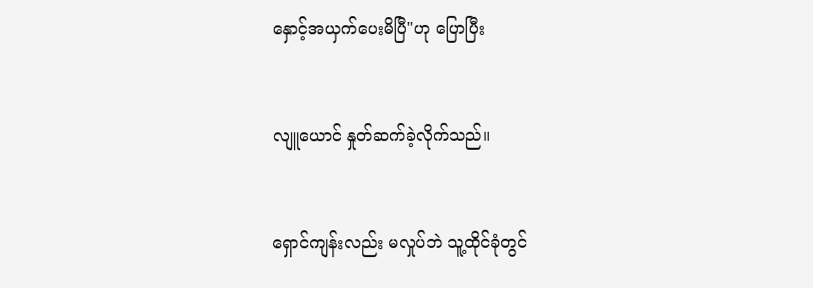နှောင့်အယှက်ပေးမိပြီ"ဟု ပြောပြီး


လျူယောင် နှုတ်ဆက်ခဲ့လိုက်သည်။


ရှောင်ကျန်းလည်း မလှုပ်ဘဲ သူ့ထိုင်ခုံတွင်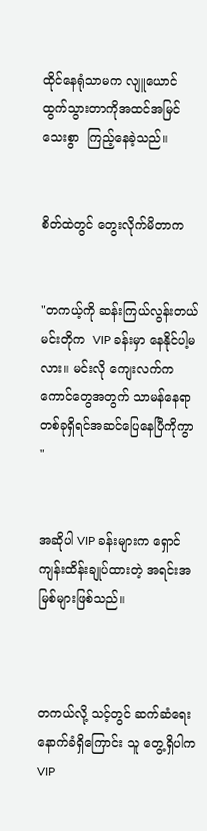ထိုင်နေရုံသာမက လျူယောင် ထွက်သွားတာကိုအထင်အမြင်သေးစွာ  ကြည့်နေခဲ့သည်။


စိတ်ထဲတွင် တွေးလိုက်မိတာက


"တကယ့်ကို ဆန်းကြယ်လွန်းတယ် မင်းတိုက  VIP ခန်းမှာ နေနိုင်ပါ့မလား။ မင်းလို ကျေးလက်က ကောင်တွေအတွက် သာမန်နေရာတစ်ခုရှိရင်အဆင်ပြေနေပြီကိုကွာ "


အဆိုပါ VIP ခန်းများက ရှောင်ကျန်းထိန်းချုပ်ထားတဲ့ အရင်းအမြစ်များဖြစ်သည်။



တကယ်လို့ သင့်တွင် ဆက်ဆံရေးနောက်ခံရှိကြောင်း သူ တွေ့ရှိပါက  VIP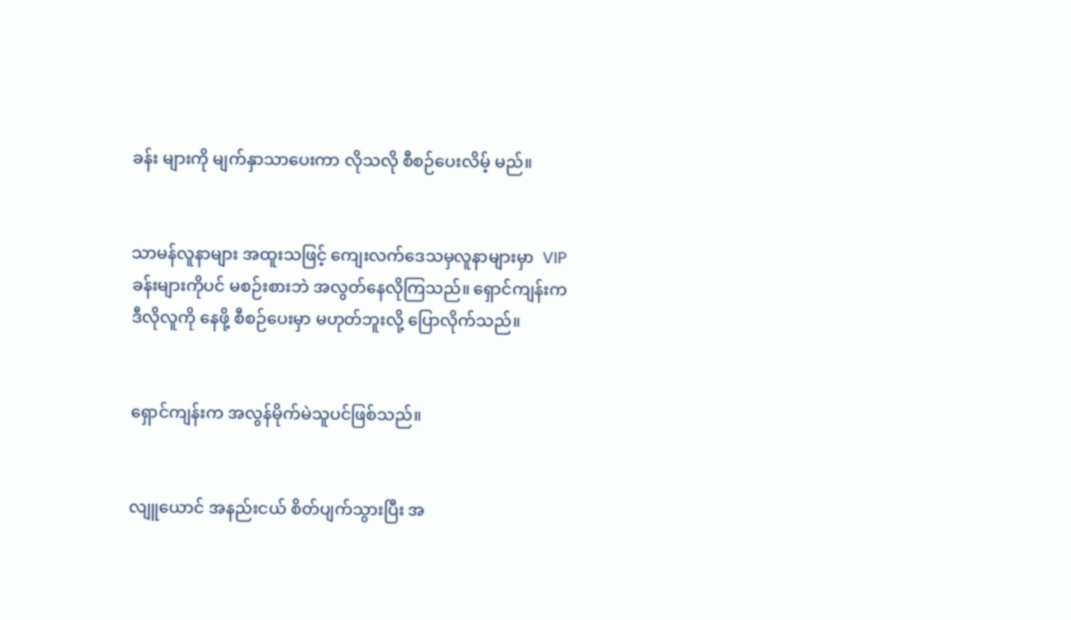ခန်း များကို မျက်နှာသာပေးကာ လိုသလို စီစဉ်ပေးလိမ့် မည်။


သာမန်လူနာများ အထူးသဖြင့် ကျေးလက်ဒေသမှလူနာများမှာ  VIP ခန်းများကိုပင် မစဉ်းစားဘဲ အလွတ်နေလိုကြသည်။ ရှောင်ကျန်းက ဒီလိုလူကို နေဖို့ စီစဉ်ပေးမှာ မဟုတ်ဘူးလို့ ပြောလိုက်သည်။


ရှောင်ကျန်းက အလွန်မိုက်မဲသူပင်ဖြစ်သည်။


လျူယောင် အနည်းငယ် စိတ်ပျက်သွားပြီး အ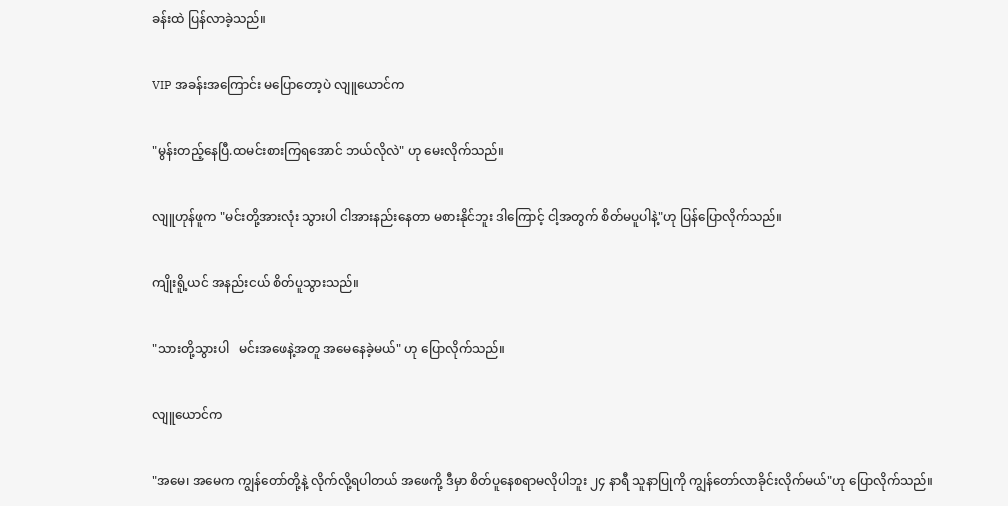ခန်းထဲ ပြန်လာခဲ့သည်။


VIP အခန်းအကြောင်း မပြောတော့ပဲ လျူယောင်က


"မွန်းတည့်နေပြီ.ထမင်းစားကြရအောင် ဘယ်လိုလဲ" ဟု မေးလိုက်သည်။


လျူဟုန်ဖူက "မင်းတို့အားလုံး သွားပါ ငါအားနည်းနေတာ မစားနိုင်ဘူး ဒါကြောင့် ငါ့အတွက် စိတ်မပူပါနဲ့"ဟု ပြန်ပြောလိုက်သည်။


ကျိုးရိူ့ယင် အနည်းငယ် စိတ်ပူသွားသည်။


"သားတို့သွားပါ   မင်းအဖေနဲ့အတူ အမေနေခဲ့မယ်" ဟု ပြောလိုက်သည်။


လျူယောင်က


"အမေ၊ အမေက ကျွန်တော်တို့နဲ့ လိုက်လို့ရပါတယ် အဖေကို့ ဒီမှာ စိတ်ပူနေစရာမလိုပါဘူး ၂၄ နာရီ သူနာပြုကို ကျွန်တော်လာခိုင်းလိုက်မယ်"ဟု ပြောလိုက်သည်။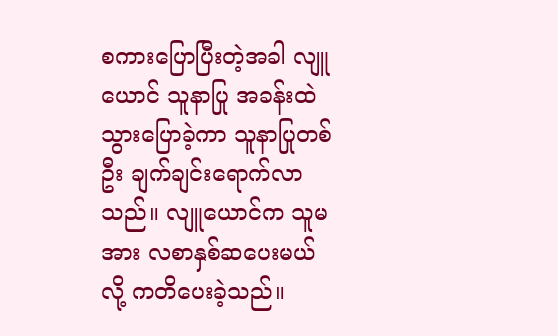စကားပြောပြီးတဲ့အခါ လျူယောင် သူနာပြု အခန်းထဲ သွားပြောခဲ့ကာ သူနာပြုတစ်ဦး ချက်ချင်းရောက်လာသည်။ လျူယောင်က သူမအား လစာနှစ်ဆပေးမယ်လို့ ကတိပေးခဲ့သည်။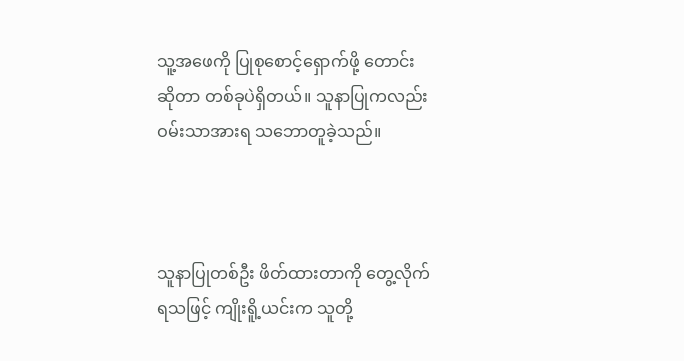သူ့အဖေကို ပြုစုစောင့်ရှောက်ဖို့ တောင်းဆိုတာ တစ်ခုပဲရှိတယ်။ သူနာပြုကလည်း ဝမ်းသာအားရ သဘောတူခဲ့သည်။



သူနာပြုတစ်ဦး ဖိတ်ထားတာကို တွေ့လိုက်ရသဖြင့် ကျိုးရိူ့ယင်းက သူတို့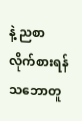နဲ့ ညစာလိုက်စားရန် သဘောတူ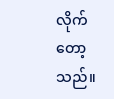လိုက်တော့သည်။